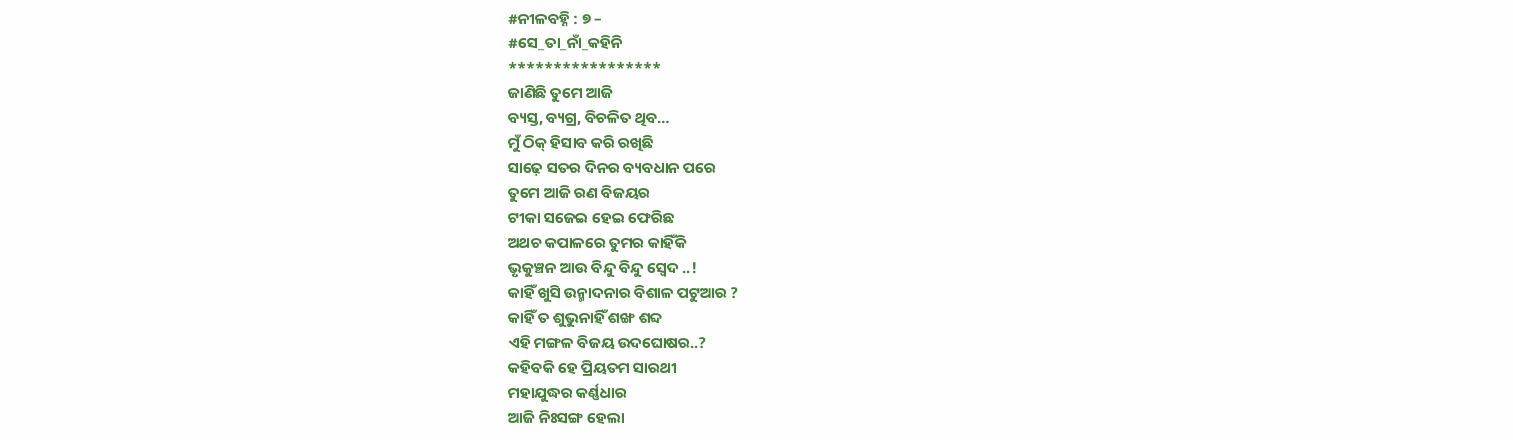#ନୀଳବହ୍ନି : ୭ –
#ସେ_ତା_ନାଁ_କହିନି
*****************
ଜାଣିଛି ତୁମେ ଆଜି
ବ୍ୟସ୍ତ, ବ୍ୟଗ୍ର, ବିଚଳିତ ଥିବ…
ମୁଁ ଠିକ୍ ହିସାବ କରି ରଖିଛି
ସାଢ଼େ ସତର ଦିନର ବ୍ୟବଧାନ ପରେ
ତୁମେ ଆଜି ରଣ ବିଜୟର
ଟୀକା ସଜେଇ ହେଇ ଫେରିଛ
ଅଥଚ କପାଳରେ ତୁମର କାହିଁକି
ଭୃକୁଞ୍ଚନ ଆଉ ବିନ୍ଦୁ ବିନ୍ଦୁ ସ୍ବେଦ ..!
କାହିଁ ଖୁସି ଉନ୍ମାଦନାର ବିଶାଳ ପଟୁଆର ?
କାହିଁ ତ ଶୁଭୁନାହିଁ ଶଙ୍ଖ ଶବ୍ଦ
ଏହି ମଙ୍ଗଳ ବିଜୟ ଉଦଘୋଷର..?
କହିବକି ହେ ପ୍ରିୟତମ ସାରଥୀ
ମହାଯୁଦ୍ଧର କର୍ଣ୍ଣଧାର
ଆଜି ନିଃସଙ୍ଗ ହେଲା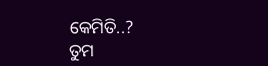କେମିତି..?
ତୁମ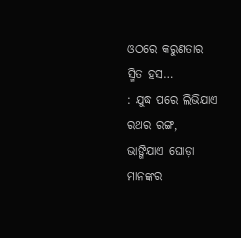ଓଠରେ କରୁଣତାର ସ୍ମିତ ହସ…
: ଯୁଦ୍ଧ ପରେ ଲିଭିଯାଏ ରଥର ରଙ୍ଗ,
ଭାଙ୍ଗିଯାଏ ଘୋଡ଼ା ମାନଙ୍କର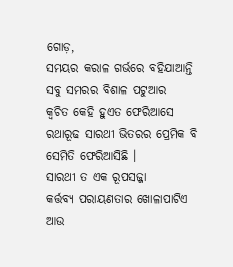ଗୋଡ଼,
ସମୟର କରାଳ ଗର୍ଭରେ ବହିଯାଆନ୍ତି
ସବୁ ସମରର ବିଶାଳ ପଟୁଆର
କ୍ଵଚିତ କେହି ହୁଏତ ଫେରିଆସେ
ରଥାରୂଢ ସାରଥୀ ଭିତରର ପ୍ରେମିକ ବି
ସେମିତି ଫେରିଆସିଛି ।
ସାରଥୀ ତ ଏକ ରୂପସଜ୍ଜା
କର୍ତ୍ତବ୍ୟ ପରାୟଣତାର ଖୋଳାପାଟିଏ
ଆଉ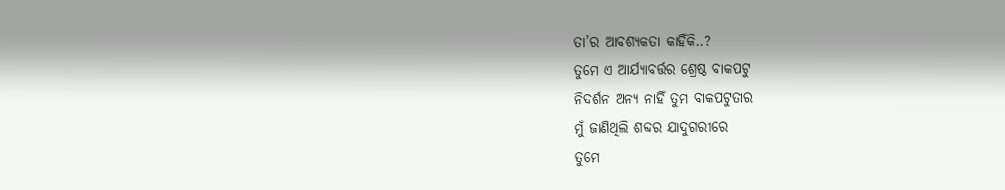ତା’ର ଆବଶ୍ୟକତା କାହିଁକି..?
ତୁମେ ଏ ଆର୍ଯ୍ୟାବର୍ତ୍ତର ଶ୍ରେଷ୍ଠ ବାକପଟୁ
ନିଦର୍ଶନ ଅନ୍ୟ ନାହିଁ ତୁମ ବାକପଟୁତାର
ମୁଁ ଜାଣିଥିଲି ଶବ୍ଦର ଯାଦୁଗରୀରେ
ତୁମେ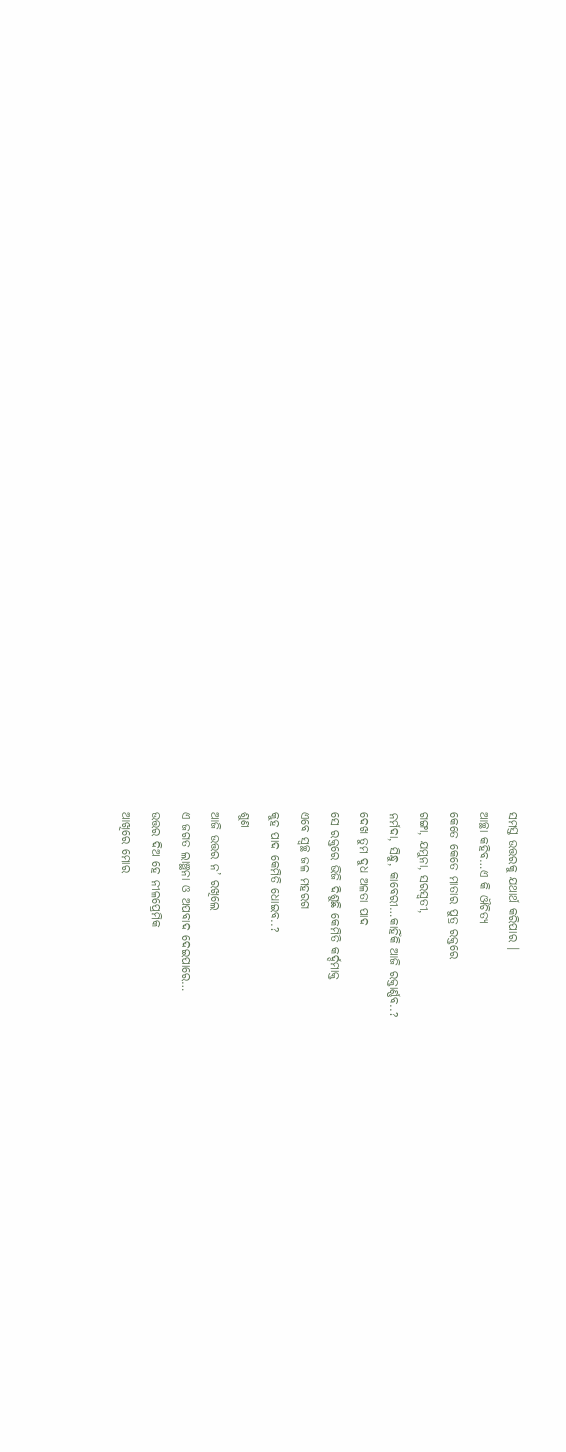ସମସ୍ତ ଉତ୍ତରକୁ ଯଥାର୍ଥ କରିପାର ।
ଆଚ୍ଛା କହିବ…ଏ କି ଔଚିତ୍ୟ
କେତେ କେତେ ମାତାର ପୁତ୍ର ରକ୍ତରେ
ଗଙ୍ଗା, ଯମୁନା, ସରସ୍ୱତୀ,
ନର୍ମଦା, ସିନ୍ଧୁ, କାବେରୀ…କାହିଁକି ଆଜି ରକ୍ତାର୍ଣ୍ଣବ..?
ଦେଖ ତୁମ ଦୁଧ ଅଳତା ପାଦ
ସେ ରକ୍ତରେ ଭିଜି ଦିଶୁଛି କେମିତି କର୍ଦ୍ଦମାକ୍ତ
ଏବେ ସ୍ୱଚ୍ଛ ଜଳ ମହରଗ
କୁହ ପାଦ କେମିତି ଧୋଇବ..?
ଶୁଣ
ଆଜି ଉତ୍ତର ନ’ ରଖିଲେ
ଏ ଜଗତ ଲାଞ୍ଛନା ଓ ଅପବାଦ ଦେଇପାରେ…
ଉତ୍ତର ଦିଅ ହେ ନୀଳପ୍ରେମିକ
ଆଖିରେ ମୋର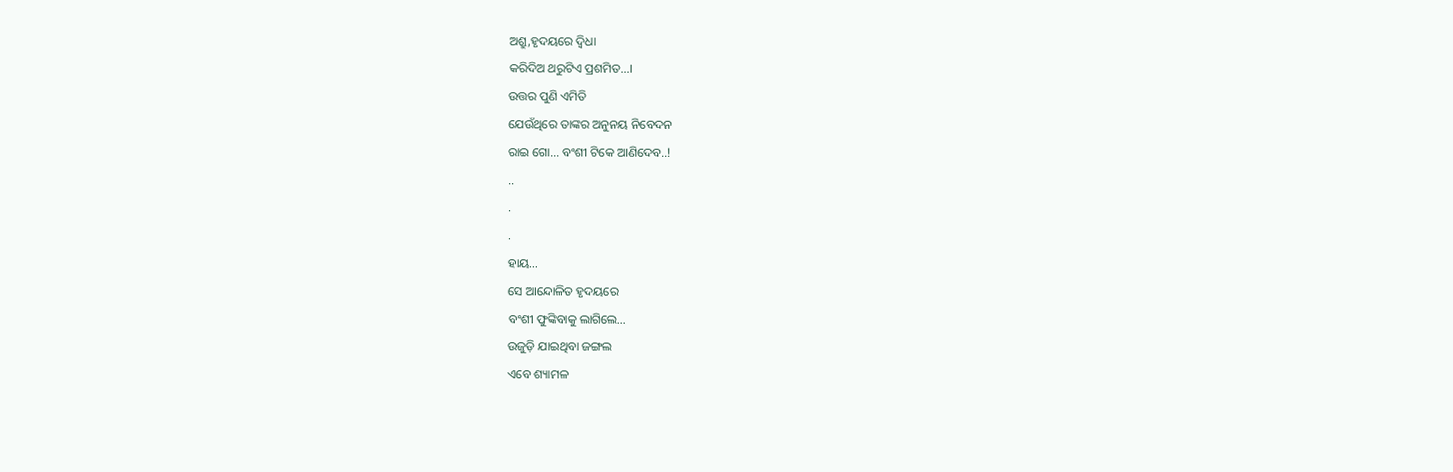ଅଶ୍ରୁ,ହୃଦୟରେ ଦ୍ଵିଧା
କରିଦିଅ ଥରୁଟିଏ ପ୍ରଶମିତ…।
ଉତ୍ତର ପୁଣି ଏମିତି
ଯେଉଁଥିରେ ତାଙ୍କର ଅନୁନୟ ନିବେଦନ
ରାଇ ଗୋ… ବଂଶୀ ଟିକେ ଆଣିଦେବ..!
..
.
.
ହାୟ…
ସେ ଆନ୍ଦୋଳିତ ହୃଦୟରେ
ବଂଶୀ ଫୁଙ୍କିବାକୁ ଲାଗିଲେ…
ଉଜୁଡ଼ି ଯାଇଥିବା ଜଙ୍ଗଲ
ଏବେ ଶ୍ୟାମଳ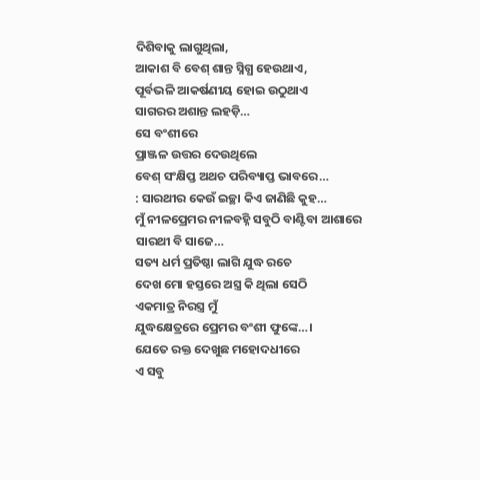ଦିଶିବାକୁ ଲାଗୁଥିଲା,
ଆକାଶ ବି ବେଶ୍ ଶାନ୍ତ ସ୍ନିଗ୍ଧ ହେଉଥାଏ,
ପୂର୍ବଭଳି ଆକର୍ଷଣୀୟ ହୋଇ ଉଠୁଥାଏ
ସାଗରର ଅଶାନ୍ତ ଲହଡ଼ି…
ସେ ବଂଶୀରେ
ପ୍ରାଞ୍ଜଳ ଉତ୍ତର ଦେଉଥିଲେ
ବେଶ୍ ସଂକ୍ଷିପ୍ତ ଅଥଚ ପରିବ୍ୟାପ୍ତ ଭାବରେ…
: ସାରଥୀର କେଉଁ ଇଚ୍ଛା କିଏ ଜାଣିଛି କୁହ…
ମୁଁ ନୀଳପ୍ରେମର ନୀଳବହ୍ନି ସବୁଠି ବାଣ୍ଟିବା ଆଶାରେ
ସାରଥୀ ବି ସାଜେ…
ସତ୍ୟ ଧର୍ମ ପ୍ରତିଷ୍ଠା ଲାଗି ଯୁଦ୍ଧ ରଚେ
ଦେଖ ମୋ ହସ୍ତରେ ଅସ୍ତ୍ର କି ଥିଲା ସେଠି
ଏକମାତ୍ର ନିରସ୍ତ୍ର ମୁଁ
ଯୁଦ୍ଧକ୍ଷେତ୍ରରେ ପ୍ରେମର ବଂଶୀ ଫୁଙ୍କେ…।
ଯେତେ ରକ୍ତ ଦେଖୁଛ ମହୋଦଧୀରେ
ଏ ସବୁ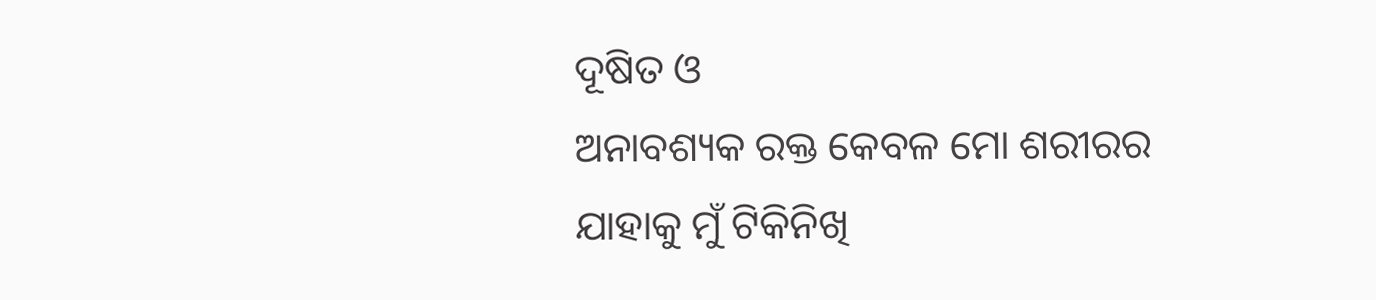ଦୂଷିତ ଓ
ଅନାବଶ୍ୟକ ରକ୍ତ କେବଳ ମୋ ଶରୀରର
ଯାହାକୁ ମୁଁ ଟିକିନିଖି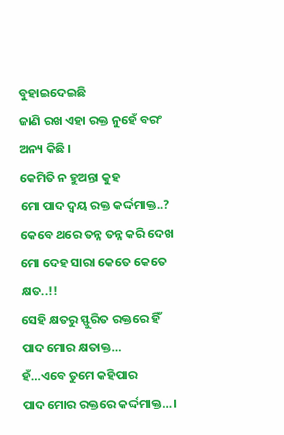ବୁହାଇଦେଇଛି
ଜାଣି ରଖ ଏହା ରକ୍ତ ନୁହେଁ ବରଂ ଅନ୍ୟ କିଛି ।
କେମିତି ନ ହୁଅନ୍ତା କୁହ
ମୋ ପାଦ ଦ୍ବୟ ରକ୍ତ କର୍ଦ୍ଦମାକ୍ତ..?
କେବେ ଥରେ ତନ୍ନ ତନ୍ନ କରି ଦେଖ
ମୋ ଦେହ ସାରା କେତେ କେତେ କ୍ଷତ..!!
ସେହି କ୍ଷତରୁ ସ୍ଫୁରିତ ରକ୍ତରେ ହିଁ
ପାଦ ମୋର କ୍ଷତାକ୍ତ…
ହଁ…ଏବେ ତୁମେ କହିପାର
ପାଦ ମୋର ରକ୍ତରେ କର୍ଦ୍ଦମାକ୍ତ…।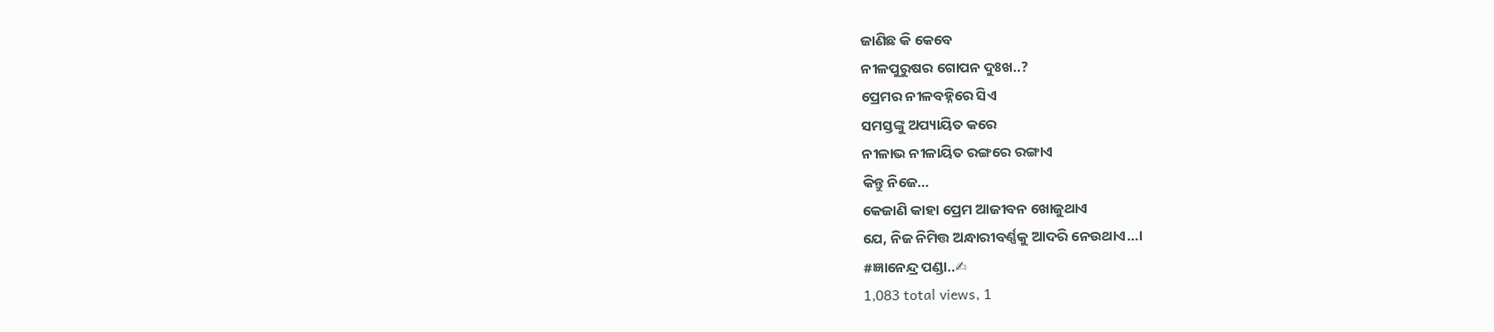ଜାଣିଛ କି କେବେ
ନୀଳପୁରୁଷର ଗୋପନ ଦୁଃଖ..?
ପ୍ରେମର ନୀଳବହ୍ନିରେ ସିଏ
ସମସ୍ତଙ୍କୁ ଅପ୍ୟାୟିତ କରେ
ନୀଳାଭ ନୀଳାୟିତ ରଙ୍ଗରେ ରଙ୍ଗାଏ
କିନ୍ତୁ ନିଜେ…
କେଜାଣି କାହା ପ୍ରେମ ଆଜୀବନ ଖୋଜୁଥାଏ
ଯେ, ନିଜ ନିମିତ୍ତ ଅନ୍ଧାରୀବର୍ଣ୍ଣକୁ ଆଦରି ନେଉଥାଏ…।
#ଜ୍ଞାନେନ୍ଦ୍ର ପଣ୍ଡା..✍
1,083 total views, 1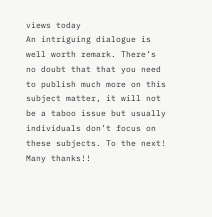views today
An intriguing dialogue is well worth remark. There’s no doubt that that you need to publish much more on this subject matter, it will not be a taboo issue but usually individuals don’t focus on these subjects. To the next! Many thanks!!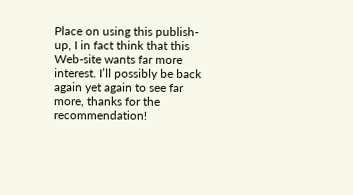Place on using this publish-up, I in fact think that this Web-site wants far more interest. I’ll possibly be back again yet again to see far more, thanks for the recommendation!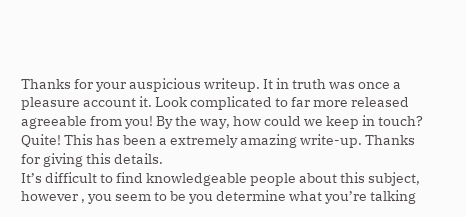Thanks for your auspicious writeup. It in truth was once a pleasure account it. Look complicated to far more released agreeable from you! By the way, how could we keep in touch?
Quite! This has been a extremely amazing write-up. Thanks for giving this details.
It’s difficult to find knowledgeable people about this subject, however , you seem to be you determine what you’re talking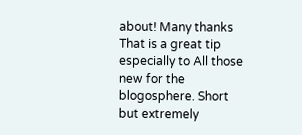about! Many thanks
That is a great tip especially to All those new for the blogosphere. Short but extremely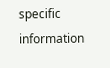specific information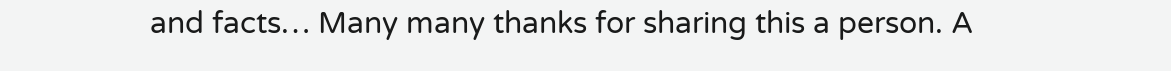and facts… Many many thanks for sharing this a person. A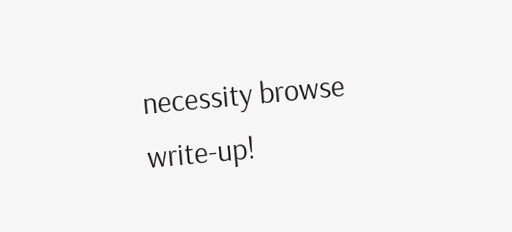necessity browse write-up!